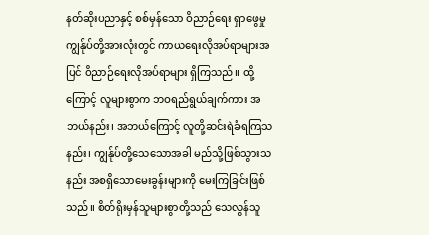နတ်ဆိုးပညာနှင့် စစ်မှန်သော ဝိညာဉ်ရေး ရှာဖွေမှု
ကျွန်ုပ်တို့အားလုံးတွင် ကာယရေးလိုအပ်ရာများအပြင် ဝိညာဉ်ရေးလိုအပ်ရာများ ရှိကြသည်။ ထို့ကြောင့် လူများစွာက ဘဝရည်ရွယ်ချက်ကား အဘယ်နည်း၊ အဘယ်ကြောင့် လူတို့ဆင်းရဲခံရကြသနည်း၊ ကျွန်ုပ်တို့သေသောအခါ မည်သို့ဖြစ်သွားသနည်း အစရှိသောမေးခွန်းများကို မေးကြခြင်းဖြစ်သည်။ စိတ်ရိုးမှန်သူများစွာတို့သည် သေလွန်သူ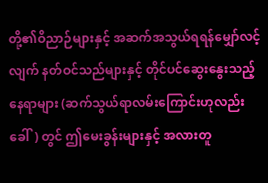တို့၏ဝိညာဉ်များနှင့် အဆက်အသွယ်ရရန်မျှော်လင့်လျက် နတ်ဝင်သည်များနှင့် တိုင်ပင်ဆွေးနွေးသည့်နေရာများ (ဆက်သွယ်ရာလမ်းကြောင်းဟုလည်းခေါ်) တွင် ဤမေးခွန်းများနှင့် အလားတူ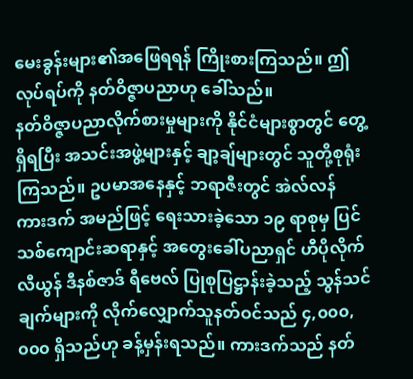မေးခွန်းများ၏အဖြေရရန် ကြိုးစားကြသည်။ ဤလုပ်ရပ်ကို နတ်ဝိဇ္ဇာပညာဟု ခေါ်သည်။
နတ်ဝိဇ္ဇာပညာလိုက်စားမှုများကို နိုင်ငံများစွာတွင် တွေ့ရှိရပြီး အသင်းအဖွဲ့များနှင့် ချာ့ချ်များတွင် သူတို့စုရုံးကြသည်။ ဥပမာအနေနှင့် ဘရာဇီးတွင် အဲလ်လန် ကားဒက် အမည်ဖြင့် ရေးသားခဲ့သော ၁၉ ရာစုမှ ပြင်သစ်ကျောင်းဆရာနှင့် အတွေးခေါ်ပညာရှင် ဟီပိုလိုက် လီယွန် ဒီနစ်ဇာဒ် ရီဗေလ် ပြုစုပြဋ္ဌာန်းခဲ့သည့် သွန်သင်ချက်များကို လိုက်လျှောက်သူနတ်ဝင်သည် ၄,၀၀၀,၀၀၀ ရှိသည်ဟု ခန့်မှန်းရသည်။ ကားဒက်သည် နတ်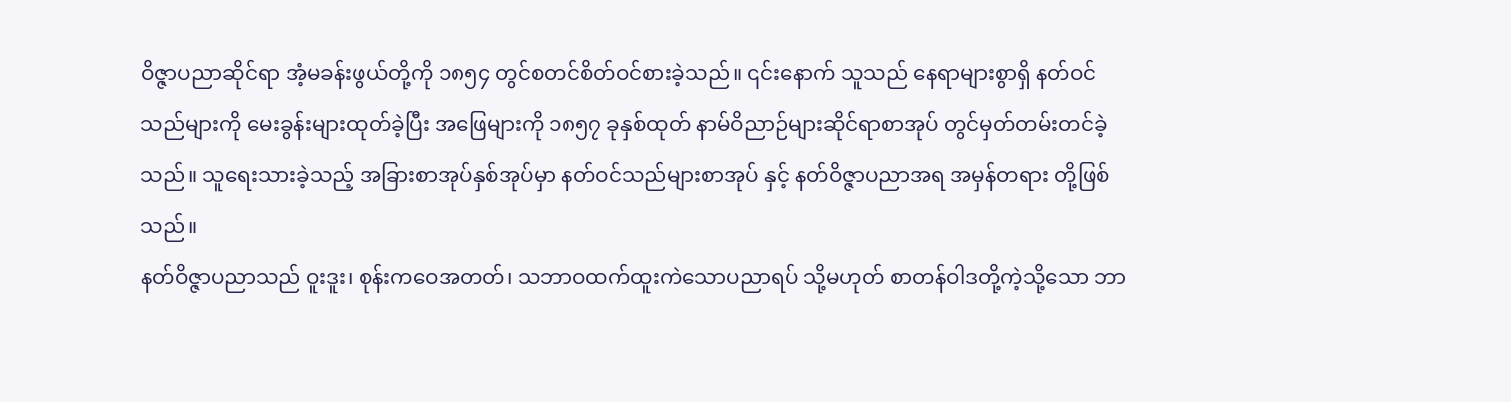ဝိဇ္ဇာပညာဆိုင်ရာ အံ့မခန်းဖွယ်တို့ကို ၁၈၅၄ တွင်စတင်စိတ်ဝင်စားခဲ့သည်။ ၎င်းနောက် သူသည် နေရာများစွာရှိ နတ်ဝင်သည်များကို မေးခွန်းများထုတ်ခဲ့ပြီး အဖြေများကို ၁၈၅၇ ခုနှစ်ထုတ် နာမ်ဝိညာဉ်များဆိုင်ရာစာအုပ် တွင်မှတ်တမ်းတင်ခဲ့သည်။ သူရေးသားခဲ့သည့် အခြားစာအုပ်နှစ်အုပ်မှာ နတ်ဝင်သည်များစာအုပ် နှင့် နတ်ဝိဇ္ဇာပညာအရ အမှန်တရား တို့ဖြစ်သည်။
နတ်ဝိဇ္ဇာပညာသည် ဝူးဒူး၊ စုန်းကဝေအတတ်၊ သဘာဝထက်ထူးကဲသောပညာရပ် သို့မဟုတ် စာတန်ဝါဒတို့ကဲ့သို့သော ဘာ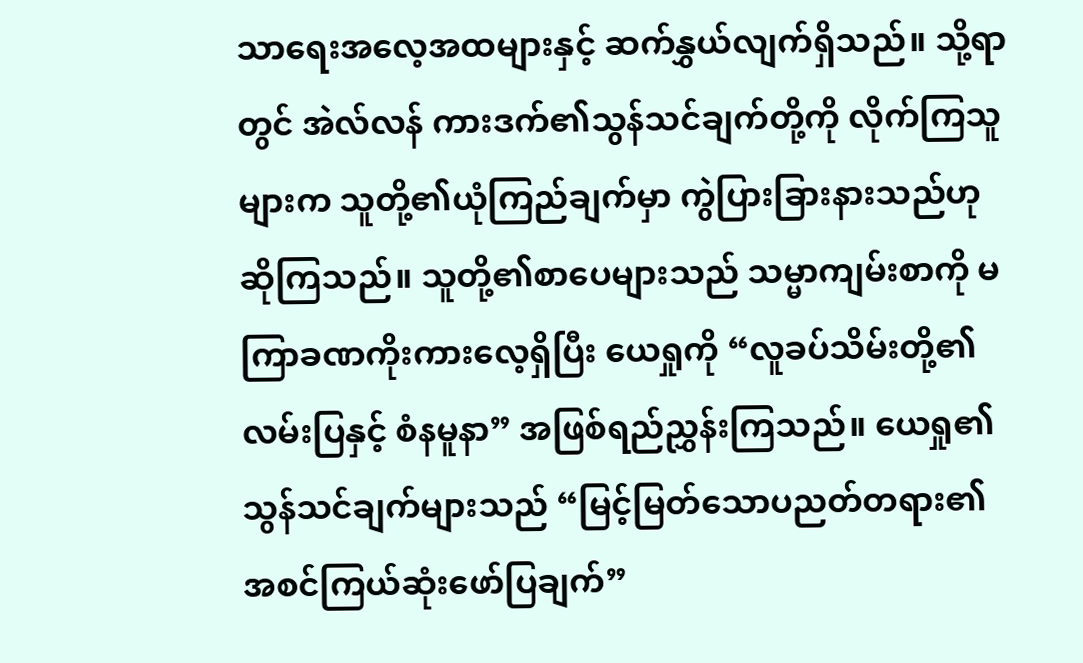သာရေးအလေ့အထများနှင့် ဆက်နွှယ်လျက်ရှိသည်။ သို့ရာတွင် အဲလ်လန် ကားဒက်၏သွန်သင်ချက်တို့ကို လိုက်ကြသူများက သူတို့၏ယုံကြည်ချက်မှာ ကွဲပြားခြားနားသည်ဟုဆိုကြသည်။ သူတို့၏စာပေများသည် သမ္မာကျမ်းစာကို မကြာခဏကိုးကားလေ့ရှိပြီး ယေရှုကို “လူခပ်သိမ်းတို့၏ လမ်းပြနှင့် စံနမူနာ” အဖြစ်ရည်ညွှန်းကြသည်။ ယေရှု၏သွန်သင်ချက်များသည် “မြင့်မြတ်သောပညတ်တရား၏ အစင်ကြယ်ဆုံးဖော်ပြချက်”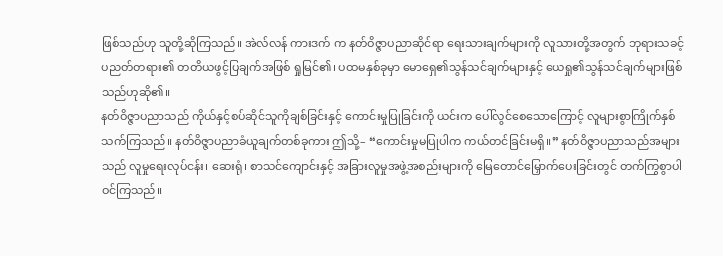ဖြစ်သည်ဟု သူတို့ဆိုကြသည်။ အဲလ်လန် ကားဒက် က နတ်ဝိဇ္ဇာပညာဆိုင်ရာ ရေးသားချက်များကို လူသားတို့အတွက် ဘုရားသခင့်ပညတ်တရား၏ တတိယဖွင့်ပြချက်အဖြစ် ရှုမြင်၏၊ ပထမနှစ်ခုမှာ မောရှေ၏သွန်သင်ချက်များနှင့် ယေရှု၏သွန်သင်ချက်များဖြစ်သည်ဟုဆို၏။
နတ်ဝိဇ္ဇာပညာသည် ကိုယ်နှင့်စပ်ဆိုင်သူကိုချစ်ခြင်းနှင့် ကောင်းမှုပြုခြင်းကို ယင်းက ပေါ်လွင်စေသောကြောင့် လူများစွာကြိုက်နှစ်သက်ကြသည်။ နတ်ဝိဇ္ဇာပညာခံယူချက်တစ်ခုကား ဤသို့– “ကောင်းမှုမပြုပါက ကယ်တင်ခြင်းမရှိ။” နတ်ဝိဇ္ဇာပညာသည်အများသည် လူမှုရေးလုပ်ငန်း၊ ဆေးရုံ၊ စာသင်ကျောင်းနှင့် အခြားလူမှုအဖွဲ့အစည်းများကို မြေတောင်မြှောက်ပေးခြင်းတွင် တက်ကြွစွာပါဝင်ကြသည်။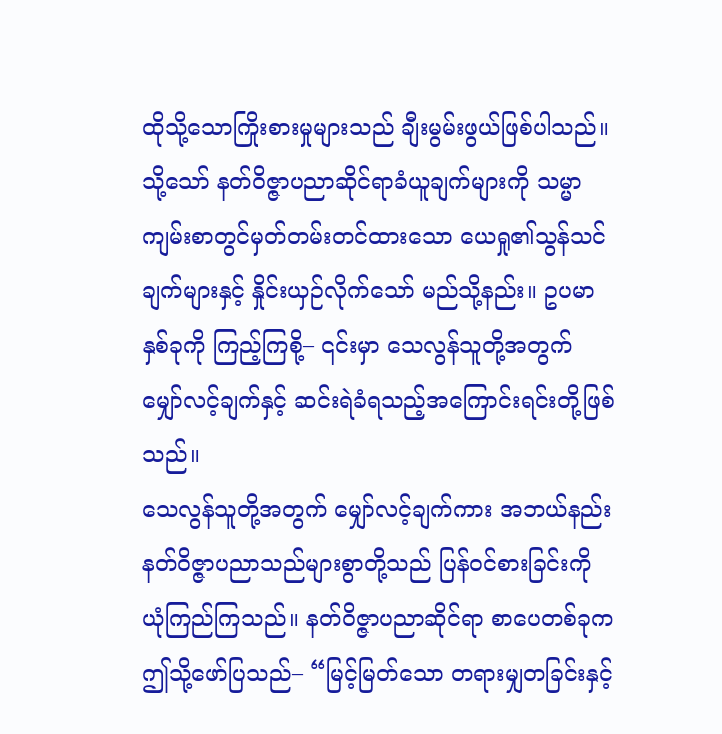ထိုသို့သောကြိုးစားမှုများသည် ချီးမွမ်းဖွယ်ဖြစ်ပါသည်။ သို့သော် နတ်ဝိဇ္ဇာပညာဆိုင်ရာခံယူချက်များကို သမ္မာကျမ်းစာတွင်မှတ်တမ်းတင်ထားသော ယေရှု၏သွန်သင်ချက်များနှင့် နှိုင်းယှဉ်လိုက်သော် မည်သို့နည်း။ ဥပမာနှစ်ခုကို ကြည့်ကြစို့– ၎င်းမှာ သေလွန်သူတို့အတွက် မျှော်လင့်ချက်နှင့် ဆင်းရဲခံရသည့်အကြောင်းရင်းတို့ဖြစ်သည်။
သေလွန်သူတို့အတွက် မျှော်လင့်ချက်ကား အဘယ်နည်း
နတ်ဝိဇ္ဇာပညာသည်များစွာတို့သည် ပြန်ဝင်စားခြင်းကို ယုံကြည်ကြသည်။ နတ်ဝိဇ္ဇာပညာဆိုင်ရာ စာပေတစ်ခုက ဤသို့ဖော်ပြသည်– “မြင့်မြတ်သော တရားမျှတခြင်းနှင့်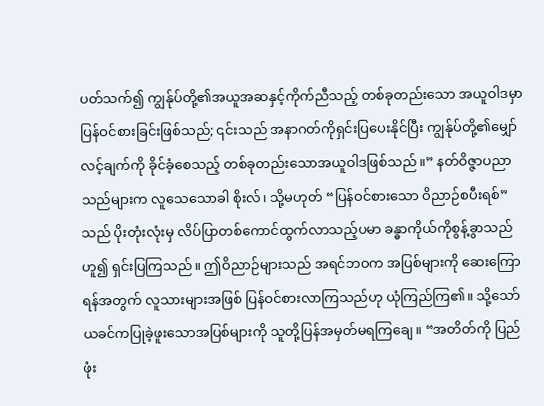ပတ်သက်၍ ကျွန်ုပ်တို့၏အယူအဆနှင့်ကိုက်ညီသည့် တစ်ခုတည်းသော အယူဝါဒမှာ ပြန်ဝင်စားခြင်းဖြစ်သည်; ၎င်းသည် အနာဂတ်ကိုရှင်းပြပေးနိုင်ပြီး ကျွန်ုပ်တို့၏မျှော်လင့်ချက်ကို ခိုင်ခံ့စေသည့် တစ်ခုတည်းသောအယူဝါဒဖြစ်သည်။” နတ်ဝိဇ္ဇာပညာသည်များက လူသေသောခါ စိုးလ်၊ သို့မဟုတ် “ပြန်ဝင်စားသော ဝိညာဉ်စပီးရစ်” သည် ပိုးတုံးလုံးမှ လိပ်ပြာတစ်ကောင်ထွက်လာသည့်ပမာ ခန္ဓာကိုယ်ကိုစွန့်ခွာသည်ဟူ၍ ရှင်းပြကြသည်။ ဤဝိညာဉ်များသည် အရင်ဘဝက အပြစ်များကို ဆေးကြောရန်အတွက် လူသားများအဖြစ် ပြန်ဝင်စားလာကြသည်ဟု ယုံကြည်ကြ၏။ သို့သော် ယခင်ကပြုခဲ့ဖူးသောအပြစ်များကို သူတို့ပြန်အမှတ်မရကြချေ။ “အတိတ်ကို ပြည်ဖုံး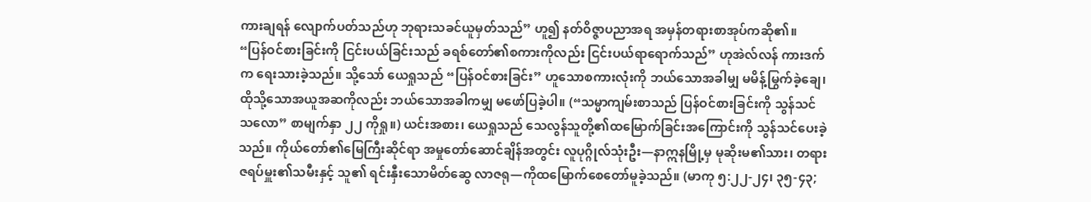ကားချရန် လျောက်ပတ်သည်ဟု ဘုရားသခင်ယူမှတ်သည်” ဟူ၍ နတ်ဝိဇ္ဇာပညာအရ အမှန်တရားစာအုပ်ကဆို၏။
“ပြန်ဝင်စားခြင်းကို ငြင်းပယ်ခြင်းသည် ခရစ်တော်၏စကားကိုလည်း ငြင်းပယ်ရာရောက်သည်” ဟုအဲလ်လန် ကားဒက်က ရေးသားခဲ့သည်။ သို့သော် ယေရှုသည် “ပြန်ဝင်စားခြင်း” ဟူသောစကားလုံးကို ဘယ်သောအခါမျှ မမိန့်မြွက်ခဲ့ချေ၊ ထိုသို့သောအယူအဆကိုလည်း ဘယ်သောအခါကမျှ မဖော်ပြခဲ့ပါ။ (“သမ္မာကျမ်းစာသည် ပြန်ဝင်စားခြင်းကို သွန်သင်သလော” စာမျက်နှာ ၂၂ ကိုရှု။) ယင်းအစား၊ ယေရှုသည် သေလွန်သူတို့၏ထမြောက်ခြင်းအကြောင်းကို သွန်သင်ပေးခဲ့သည်။ ကိုယ်တော်၏မြေကြီးဆိုင်ရာ အမှုတော်ဆောင်ချိန်အတွင်း လူပုဂ္ဂိုလ်သုံးဦး—နာဣနမြို့မှ မုဆိုးမ၏သား၊ တရားဇရပ်မှူး၏သမီးနှင့် သူ၏ ရင်းနှီးသောမိတ်ဆွေ လာဇရု—ကိုထမြောက်စေတော်မူခဲ့သည်။ (မာကု ၅:၂၂-၂၄၊ ၃၅-၄၃;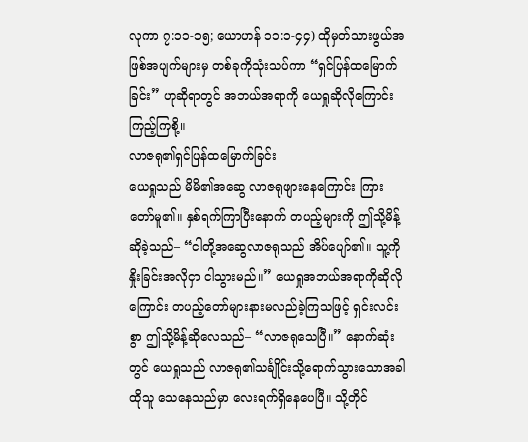လုကာ ၇:၁၁-၁၅; ယောဟန် ၁၁:၁-၄၄) ထိုမှတ်သားဖွယ်အဖြစ်အပျက်များမှ တစ်ခုကိုသုံးသပ်ကာ “ရှင်ပြန်ထမြောက်ခြင်း” ဟုဆိုရာတွင် အဘယ်အရာကို ယေရှုဆိုလိုကြောင်း ကြည့်ကြစို့။
လာဇရု၏ရှင်ပြန်ထမြောက်ခြင်း
ယေရှုသည် မိမိ၏အဆွေ လာဇရုဖျားနေကြောင်း ကြားတော်မူ၏။ နှစ်ရက်ကြာပြီးနောက် တပည့်များကို ဤသို့မိန့်ဆိုခဲ့သည်– “ငါတို့အဆွေလာဇရုသည် အိပ်ပျော်၏။ သူ့ကိုနှိုးခြင်းအလိုငှာ ငါသွားမည်။” ယေရှုအဘယ်အရာကိုဆိုလိုကြောင်း တပည့်တော်များနားမလည်ခဲ့ကြသဖြင့် ရှင်းလင်းစွာ ဤသို့မိန့်ဆိုလေသည်– “လာဇရုသေပြီ။” နောက်ဆုံးတွင် ယေရှုသည် လာဇရု၏သင်္ချိုင်းသို့ရောက်သွားသောအခါ ထိုသူ သေနေသည်မှာ လေးရက်ရှိနေပေပြီ။ သို့တိုင်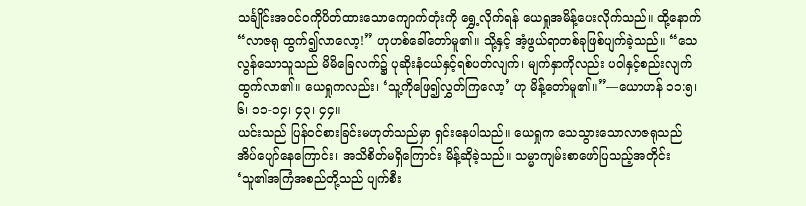သင်္ချိုင်းအဝင်ဝကိုပိတ်ထားသောကျောက်တုံးကို ရွှေ့လိုက်ရန် ယေရှုအမိန့်ပေးလိုက်သည်။ ထို့နောက် “လာဇရု ထွက်၍လာလော့!” ဟုဟစ်ခေါ်တော်မူ၏။ သို့နှင့် အံ့ဖွယ်ရာတစ်ခုဖြစ်ပျက်ခဲ့သည်။ “သေလွန်သောသူသည် မိမိခြေလက်၌ ပုဆိုးနံငယ်နှင့်ရစ်ပတ်လျက်၊ မျက်နှာကိုလည်း ပဝါနှင့်စည်းလျက် ထွက်လာ၏။ ယေရှုကလည်း၊ ‘သူ့ကိုဖြေ၍လွှတ်ကြလော့’ ဟု မိန့်တော်မူ၏။”—ယောဟန် ၁၁:၅၊ ၆၊ ၁၁-၁၄၊ ၄၃၊ ၄၄။
ယင်းသည် ပြန်ဝင်စားခြင်းမဟုတ်သည်မှာ ရှင်းနေပါသည်။ ယေရှုက သေသွားသောလာဇရုသည် အိပ်ပျော်နေကြောင်း၊ အသိစိတ်မရှိကြောင်း မိန့်ဆိုခဲ့သည်။ သမ္မာကျမ်းစာဖော်ပြသည့်အတိုင်း ‘သူ၏အကြံအစည်တို့သည် ပျက်စီး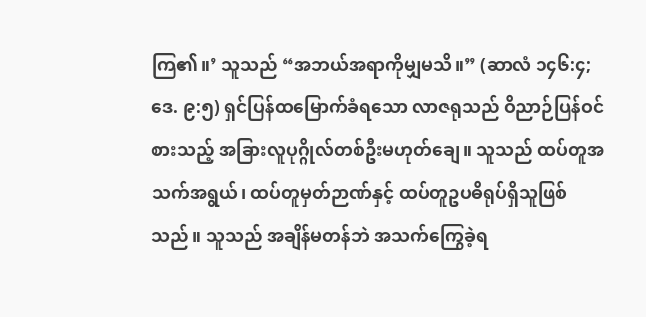ကြ၏။’ သူသည် “အဘယ်အရာကိုမျှမသိ။” (ဆာလံ ၁၄၆:၄; ဒေ. ၉:၅) ရှင်ပြန်ထမြောက်ခံရသော လာဇရုသည် ဝိညာဉ်ပြန်ဝင်စားသည့် အခြားလူပုဂ္ဂိုလ်တစ်ဦးမဟုတ်ချေ။ သူသည် ထပ်တူအသက်အရွယ်၊ ထပ်တူမှတ်ဉာဏ်နှင့် ထပ်တူဥပဓိရုပ်ရှိသူဖြစ်သည်။ သူသည် အချိန်မတန်ဘဲ အသက်ကြွေခဲ့ရ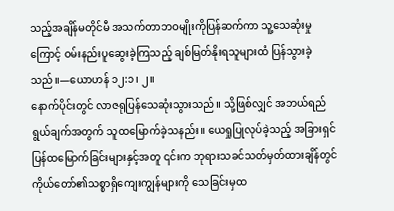သည့်အချိန်မတိုင်မီ အသက်တာဘဝမျိုးကိုပြန်ဆက်ကာ သူ့သေဆုံးမှုကြောင့် ဝမ်းနည်းပူဆွေးခဲ့ကြသည့် ချစ်မြတ်နိုးရသူများထံ ပြန်သွားခဲ့သည်။—ယောဟန် ၁၂:၁၊ ၂။
နောက်ပိုင်းတွင် လာဇရုပြန်သေဆုံးသွားသည်။ သို့ဖြစ်လျှင် အဘယ်ရည်ရွယ်ချက်အတွက် သူထမြောက်ခဲ့သနည်း။ ယေရှုပြုလုပ်ခဲ့သည့် အခြားရှင်ပြန်ထမြောက်ခြင်းများနှင့်အတူ ၎င်းက ဘုရားသခင်သတ်မှတ်ထားချိန်တွင် ကိုယ်တော်၏သစ္စာရှိကျေးကျွန်များကို သေခြင်းမှထ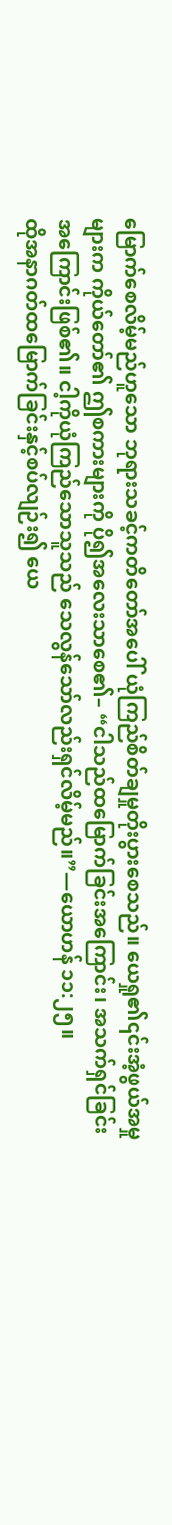မြောက်စေလိမ့်မည်ဟူသော ဘုရားသခင့်ကတိတော်အပေါ် ယုံကြည်စိတ်ချမှုတိုးပွားစေသည်။ ယေရှု၏၎င်းအံ့ဖွယ်အမှုများက ကိုယ်တော်၏ ဤစကားများကို ပို၍အလေးသာစေ၏– “ငါသည်ထမြောက်ခြင်းအကြောင်း၊ အသက်ရှင်ခြင်းအကြောင်းဖြစ်၏။ ငါ့ကိုယုံကြည်သောသူသည် သေလွန်သော်လည်းရှင်လိမ့်မည်။”—ယောဟန် ၁၁:၂၅။
ထိုအနာဂတ်ထမြောက်ခြင်းနှင့်စပ်လျဉ်း၍ ယေ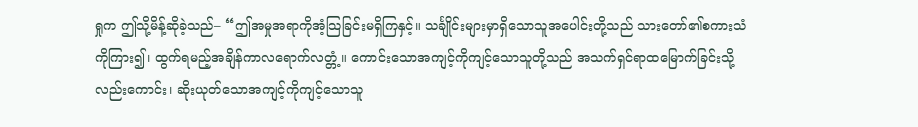ရှုက ဤသို့မိန့်ဆိုခဲ့သည်– “ဤအမှုအရာကိုအံ့သြခြင်းမရှိကြနှင့်။ သင်္ချိုင်းများမှာရှိသောသူအပေါင်းတို့သည် သားတော်၏စကားသံကိုကြား၍၊ ထွက်ရမည့်အချိန်ကာလရောက်လတ္တံ့။ ကောင်းသောအကျင့်ကိုကျင့်သောသူတို့သည် အသက်ရှင်ရာထမြောက်ခြင်းသို့လည်းကောင်း၊ ဆိုးယုတ်သောအကျင့်ကိုကျင့်သောသူ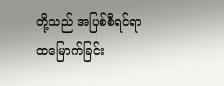တို့သည် အပြစ်စီရင်ရာထမြောက်ခြင်း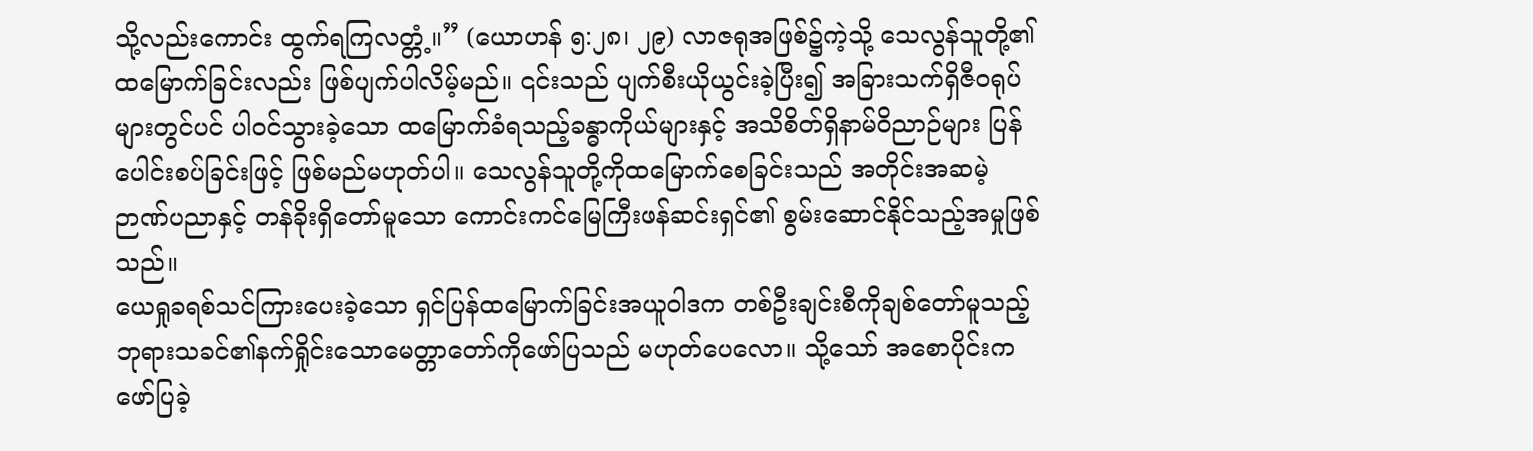သို့လည်းကောင်း ထွက်ရကြလတ္တံ့။” (ယောဟန် ၅:၂၈၊ ၂၉) လာဇရုအဖြစ်၌ကဲ့သို့ သေလွန်သူတို့၏ထမြောက်ခြင်းလည်း ဖြစ်ပျက်ပါလိမ့်မည်။ ၎င်းသည် ပျက်စီးယိုယွင်းခဲ့ပြီး၍ အခြားသက်ရှိဇီဝရုပ်များတွင်ပင် ပါဝင်သွားခဲ့သော ထမြောက်ခံရသည့်ခန္ဓာကိုယ်များနှင့် အသိစိတ်ရှိနာမ်ဝိညာဉ်များ ပြန်ပေါင်းစပ်ခြင်းဖြင့် ဖြစ်မည်မဟုတ်ပါ။ သေလွန်သူတို့ကိုထမြောက်စေခြင်းသည် အတိုင်းအဆမဲ့ ဉာဏ်ပညာနှင့် တန်ခိုးရှိတော်မူသော ကောင်းကင်မြေကြီးဖန်ဆင်းရှင်၏ စွမ်းဆောင်နိုင်သည့်အမှုဖြစ်သည်။
ယေရှုခရစ်သင်ကြားပေးခဲ့သော ရှင်ပြန်ထမြောက်ခြင်းအယူဝါဒက တစ်ဦးချင်းစီကိုချစ်တော်မူသည့် ဘုရားသခင်၏နက်ရှိုင်းသောမေတ္တာတော်ကိုဖော်ပြသည် မဟုတ်ပေလော။ သို့သော် အစောပိုင်းကဖော်ပြခဲ့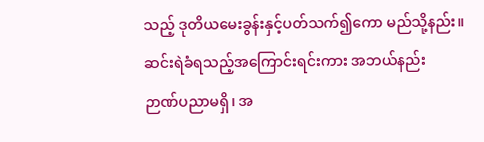သည့် ဒုတိယမေးခွန်းနှင့်ပတ်သက်၍ကော မည်သို့နည်း။
ဆင်းရဲခံရသည့်အကြောင်းရင်းကား အဘယ်နည်း
ဉာဏ်ပညာမရှိ၊ အ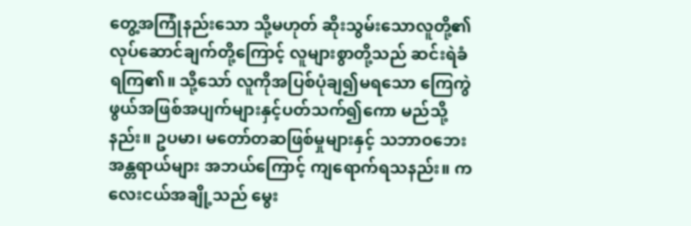တွေ့အကြုံနည်းသော သို့မဟုတ် ဆိုးသွမ်းသောလူတို့၏လုပ်ဆောင်ချက်တို့ကြောင့် လူများစွာတို့သည် ဆင်းရဲခံရကြ၏။ သို့သော် လူကိုအပြစ်ပုံချ၍မရသော ကြေကွဲဖွယ်အဖြစ်အပျက်များနှင့်ပတ်သက်၍ကော မည်သို့နည်း။ ဥပမာ၊ မတော်တဆဖြစ်မှုများနှင့် သဘာဝဘေးအန္တရာယ်များ အဘယ်ကြောင့် ကျရောက်ရသနည်း။ ကလေးငယ်အချို့သည် မွေး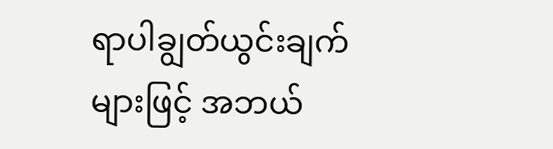ရာပါချွတ်ယွင်းချက်များဖြင့် အဘယ်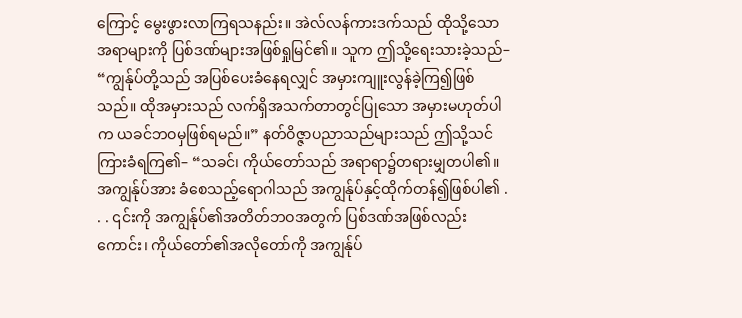ကြောင့် မွေးဖွားလာကြရသနည်း။ အဲလ်လန်ကားဒက်သည် ထိုသို့သောအရာများကို ပြစ်ဒဏ်များအဖြစ်ရှုမြင်၏။ သူက ဤသို့ရေးသားခဲ့သည်– “ကျွန်ုပ်တို့သည် အပြစ်ပေးခံနေရလျှင် အမှားကျူးလွန်ခဲ့ကြ၍ဖြစ်သည်။ ထိုအမှားသည် လက်ရှိအသက်တာတွင်ပြုသော အမှားမဟုတ်ပါက ယခင်ဘဝမှဖြစ်ရမည်။” နတ်ဝိဇ္ဇာပညာသည်များသည် ဤသို့သင်ကြားခံရကြ၏– “သခင်၊ ကိုယ်တော်သည် အရာရာ၌တရားမျှတပါ၏။ အကျွန်ုပ်အား ခံစေသည့်ရောဂါသည် အကျွန်ုပ်နှင့်ထိုက်တန်၍ဖြစ်ပါ၏ . . . ၎င်းကို အကျွန်ုပ်၏အတိတ်ဘဝအတွက် ပြစ်ဒဏ်အဖြစ်လည်းကောင်း၊ ကိုယ်တော်၏အလိုတော်ကို အကျွန်ုပ်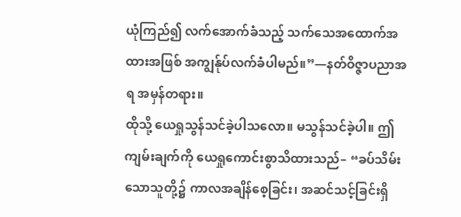ယုံကြည်၍ လက်အောက်ခံသည့် သက်သေအထောက်အထားအဖြစ် အကျွန်ုပ်လက်ခံပါမည်။”—နတ်ဝိဇ္ဇာပညာအရ အမှန်တရား။
ထိုသို့ ယေရှုသွန်သင်ခဲ့ပါသလော။ မသွန်သင်ခဲ့ပါ။ ဤကျမ်းချက်ကို ယေရှုကောင်းစွာသိထားသည်– “ခပ်သိမ်းသောသူတို့၌ ကာလအချိန်စေ့ခြင်း၊ အဆင်သင့်ခြင်းရှိ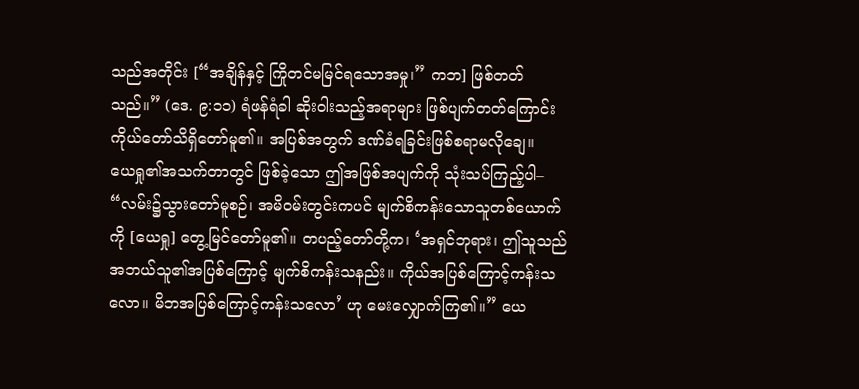သည်အတိုင်း [“အချိန်နှင့် ကြိုတင်မမြင်ရသောအမှု၊” ကဘ] ဖြစ်တတ်သည်။” (ဒေ. ၉:၁၁) ရံဖန်ရံခါ ဆိုးဝါးသည့်အရာများ ဖြစ်ပျက်တတ်ကြောင်း ကိုယ်တော်သိရှိတော်မူ၏။ အပြစ်အတွက် ဒဏ်ခံရခြင်းဖြစ်စရာမလိုချေ။
ယေရှု၏အသက်တာတွင် ဖြစ်ခဲ့သော ဤအဖြစ်အပျက်ကို သုံးသပ်ကြည့်ပါ– “လမ်း၌သွားတော်မူစဉ်၊ အမိဝမ်းတွင်းကပင် မျက်စိကန်းသောသူတစ်ယောက်ကို [ယေရှု] တွေ့မြင်တော်မူ၏။ တပည့်တော်တို့က၊ ‘အရှင်ဘုရား၊ ဤသူသည် အဘယ်သူ၏အပြစ်ကြောင့် မျက်စိကန်းသနည်း။ ကိုယ်အပြစ်ကြောင့်ကန်းသလော။ မိဘအပြစ်ကြောင့်ကန်းသလော’ ဟု မေးလျှောက်ကြ၏။” ယေ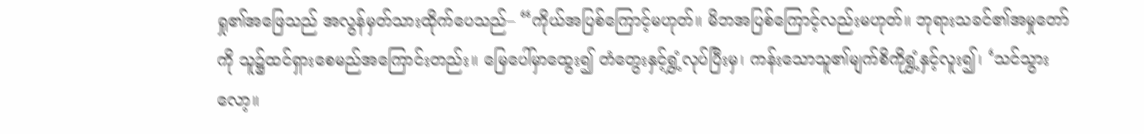ရှု၏အဖြေသည် အလွန်မှတ်သားထိုက်ပေသည်– “ကိုယ်အပြစ်ကြောင့်မဟုတ်။ မိဘအပြစ်ကြောင့်လည်းမဟုတ်။ ဘုရားသခင်၏အမှုတော်ကို သူ၌ထင်ရှားစေမည်အကြောင်းတည်း။ မြေပေါ်မှာထွေး၍ တံတွေးနှင့်ရွှံ့လုပ်ပြီးမှ၊ ကန်းသောသူ၏မျက်စိကိုရွှံ့နှင့်လူး၍၊ ‘သင်သွားလော့။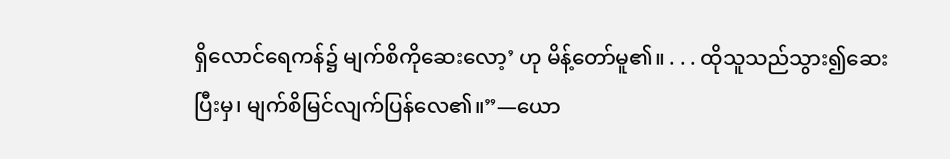ရှိလောင်ရေကန်၌ မျက်စိကိုဆေးလော့’ ဟု မိန့်တော်မူ၏။ . . . ထိုသူသည်သွား၍ဆေးပြီးမှ၊ မျက်စိမြင်လျက်ပြန်လေ၏။”—ယော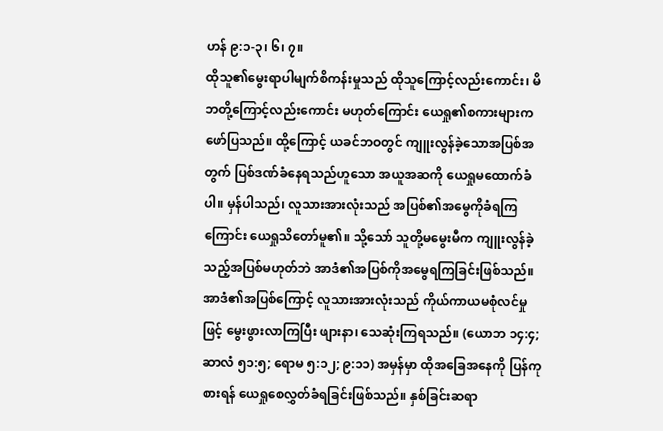ဟန် ၉:၁-၃၊ ၆၊ ၇။
ထိုသူ၏မွေးရာပါမျက်စိကန်းမှုသည် ထိုသူကြောင့်လည်းကောင်း၊ မိဘတို့ကြောင့်လည်းကောင်း မဟုတ်ကြောင်း ယေရှု၏စကားများက ဖော်ပြသည်။ ထို့ကြောင့် ယခင်ဘဝတွင် ကျူးလွန်ခဲ့သောအပြစ်အတွက် ပြစ်ဒဏ်ခံနေရသည်ဟူသော အယူအဆကို ယေရှုမထောက်ခံပါ။ မှန်ပါသည်၊ လူသားအားလုံးသည် အပြစ်၏အမွေကိုခံရကြကြောင်း ယေရှုသိတော်မူ၏။ သို့သော် သူတို့မမွေးမီက ကျူးလွန်ခဲ့သည့်အပြစ်မဟုတ်ဘဲ အာဒံ၏အပြစ်ကိုအမွေရကြခြင်းဖြစ်သည်။ အာဒံ၏အပြစ်ကြောင့် လူသားအားလုံးသည် ကိုယ်ကာယမစုံလင်မှုဖြင့် မွေးဖွားလာကြပြီး ဖျားနာ၊ သေဆုံးကြရသည်။ (ယောဘ ၁၄:၄; ဆာလံ ၅၁:၅; ရောမ ၅:၁၂; ၉:၁၁) အမှန်မှာ ထိုအခြေအနေကို ပြန်ကုစားရန် ယေရှုစေလွှတ်ခံရခြင်းဖြစ်သည်။ နှစ်ခြင်းဆရာ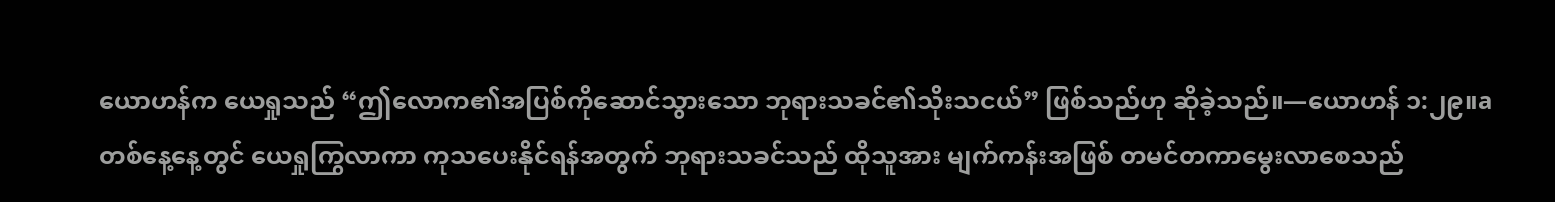ယောဟန်က ယေရှုသည် “ဤလောက၏အပြစ်ကိုဆောင်သွားသော ဘုရားသခင်၏သိုးသငယ်” ဖြစ်သည်ဟု ဆိုခဲ့သည်။—ယောဟန် ၁:၂၉။a
တစ်နေ့နေ့တွင် ယေရှုကြွလာကာ ကုသပေးနိုင်ရန်အတွက် ဘုရားသခင်သည် ထိုသူအား မျက်ကန်းအဖြစ် တမင်တကာမွေးလာစေသည်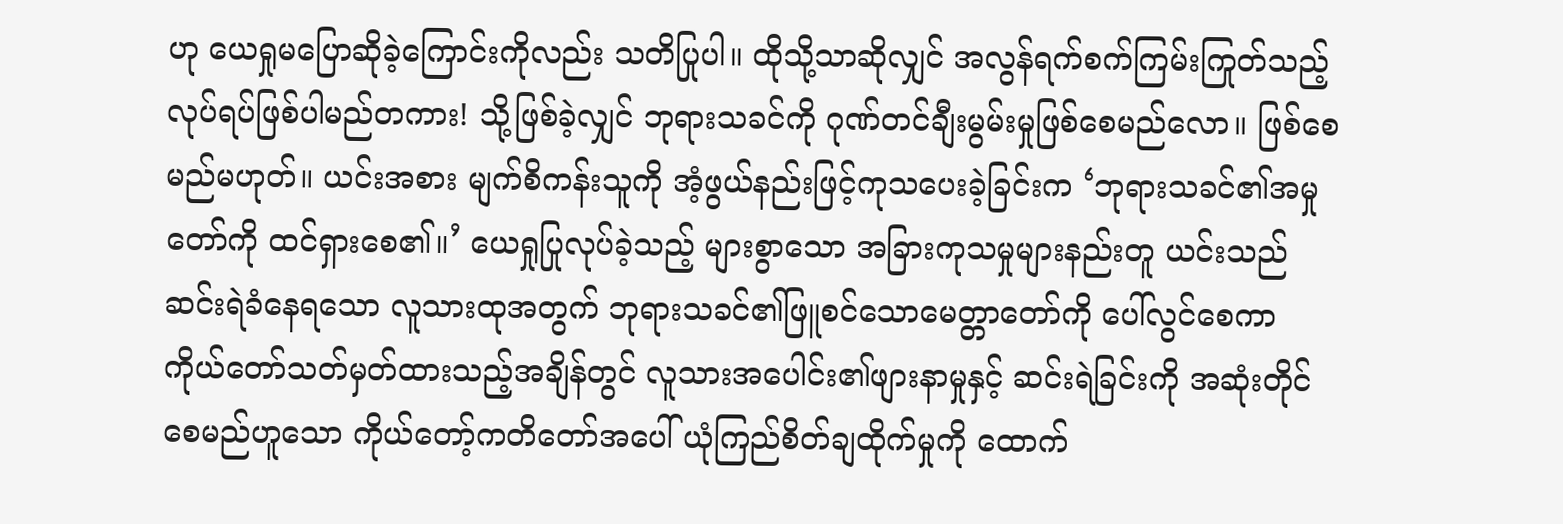ဟု ယေရှုမပြောဆိုခဲ့ကြောင်းကိုလည်း သတိပြုပါ။ ထိုသို့သာဆိုလျှင် အလွန်ရက်စက်ကြမ်းကြုတ်သည့် လုပ်ရပ်ဖြစ်ပါမည်တကား! သို့ဖြစ်ခဲ့လျှင် ဘုရားသခင်ကို ဂုဏ်တင်ချီးမွမ်းမှုဖြစ်စေမည်လော။ ဖြစ်စေမည်မဟုတ်။ ယင်းအစား မျက်စိကန်းသူကို အံ့ဖွယ်နည်းဖြင့်ကုသပေးခဲ့ခြင်းက ‘ဘုရားသခင်၏အမှုတော်ကို ထင်ရှားစေ၏။’ ယေရှုပြုလုပ်ခဲ့သည့် များစွာသော အခြားကုသမှုများနည်းတူ ယင်းသည် ဆင်းရဲခံနေရသော လူသားထုအတွက် ဘုရားသခင်၏ဖြူစင်သောမေတ္တာတော်ကို ပေါ်လွင်စေကာ ကိုယ်တော်သတ်မှတ်ထားသည့်အချိန်တွင် လူသားအပေါင်း၏ဖျားနာမှုနှင့် ဆင်းရဲခြင်းကို အဆုံးတိုင်စေမည်ဟူသော ကိုယ်တော့်ကတိတော်အပေါ် ယုံကြည်စိတ်ချထိုက်မှုကို ထောက်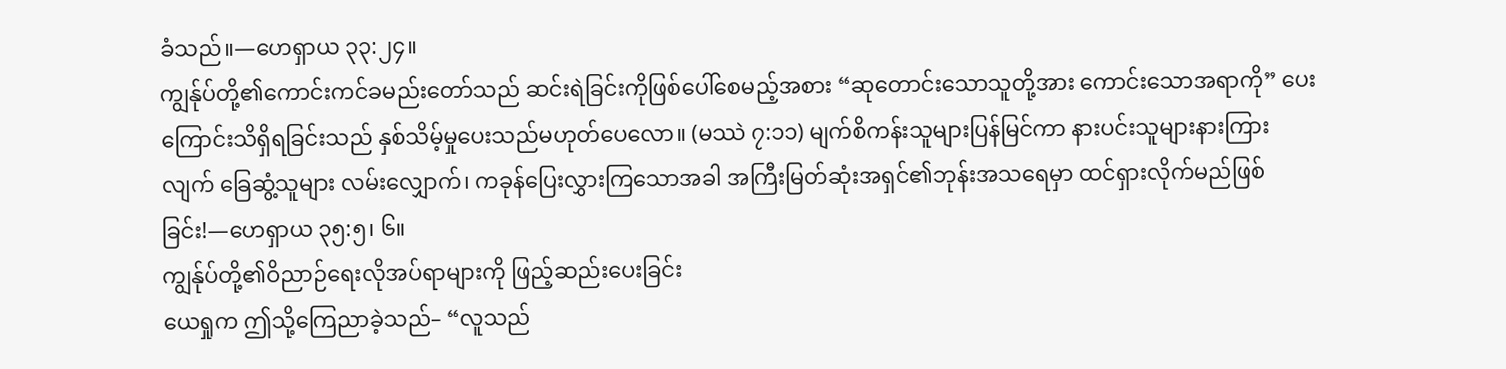ခံသည်။—ဟေရှာယ ၃၃:၂၄။
ကျွန်ုပ်တို့၏ကောင်းကင်ခမည်းတော်သည် ဆင်းရဲခြင်းကိုဖြစ်ပေါ်စေမည့်အစား “ဆုတောင်းသောသူတို့အား ကောင်းသောအရာကို” ပေးကြောင်းသိရှိရခြင်းသည် နှစ်သိမ့်မှုပေးသည်မဟုတ်ပေလော။ (မဿဲ ၇:၁၁) မျက်စိကန်းသူများပြန်မြင်ကာ နားပင်းသူများနားကြားလျက် ခြေဆွံ့သူများ လမ်းလျှောက်၊ ကခုန်ပြေးလွှားကြသောအခါ အကြီးမြတ်ဆုံးအရှင်၏ဘုန်းအသရေမှာ ထင်ရှားလိုက်မည်ဖြစ်ခြင်း!—ဟေရှာယ ၃၅:၅၊ ၆။
ကျွန်ုပ်တို့၏ဝိညာဉ်ရေးလိုအပ်ရာများကို ဖြည့်ဆည်းပေးခြင်း
ယေရှုက ဤသို့ကြေညာခဲ့သည်– “လူသည်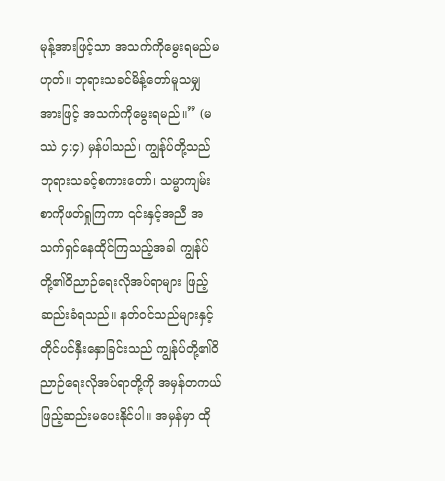မုန့်အားဖြင့်သာ အသက်ကိုမွေးရမည်မဟုတ်။ ဘုရားသခင်မိန့်တော်မူသမျှအားဖြင့် အသက်ကိုမွေးရမည်။” (မဿဲ ၄:၄) မှန်ပါသည်၊ ကျွန်ုပ်တို့သည် ဘုရားသခင့်စကားတော်၊ သမ္မာကျမ်းစာကိုဖတ်ရှုကြကာ ၎င်းနှင့်အညီ အသက်ရှင်နေထိုင်ကြသည့်အခါ ကျွန်ုပ်တို့၏ဝိညာဉ်ရေးလိုအပ်ရာများ ဖြည့်ဆည်းခံရသည်။ နတ်ဝင်သည်များနှင့် တိုင်ပင်နှီးနှောခြင်းသည် ကျွန်ုပ်တို့၏ဝိညာဉ်ရေးလိုအပ်ရာတို့ကို အမှန်တကယ်ဖြည့်ဆည်းမပေးနိုင်ပါ။ အမှန်မှာ ထို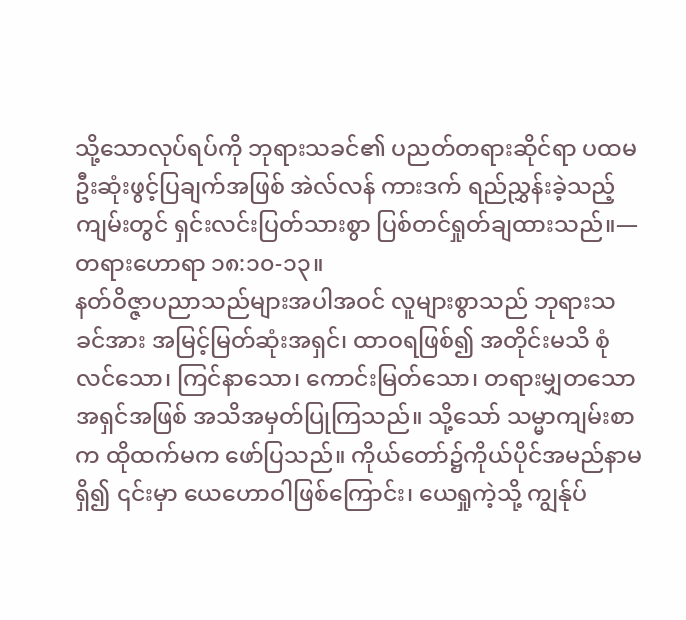သို့သောလုပ်ရပ်ကို ဘုရားသခင်၏ ပညတ်တရားဆိုင်ရာ ပထမဦးဆုံးဖွင့်ပြချက်အဖြစ် အဲလ်လန် ကားဒက် ရည်ညွှန်းခဲ့သည့်ကျမ်းတွင် ရှင်းလင်းပြတ်သားစွာ ပြစ်တင်ရှုတ်ချထားသည်။—တရားဟောရာ ၁၈:၁၀-၁၃။
နတ်ဝိဇ္ဇာပညာသည်များအပါအဝင် လူများစွာသည် ဘုရားသခင်အား အမြင့်မြတ်ဆုံးအရှင်၊ ထာဝရဖြစ်၍ အတိုင်းမသိ စုံလင်သော၊ ကြင်နာသော၊ ကောင်းမြတ်သော၊ တရားမျှတသောအရှင်အဖြစ် အသိအမှတ်ပြုကြသည်။ သို့သော် သမ္မာကျမ်းစာက ထိုထက်မက ဖော်ပြသည်။ ကိုယ်တော်၌ကိုယ်ပိုင်အမည်နာမရှိ၍ ၎င်းမှာ ယေဟောဝါဖြစ်ကြောင်း၊ ယေရှုကဲ့သို့ ကျွန်ုပ်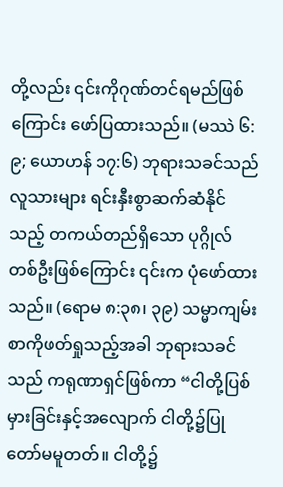တို့လည်း ၎င်းကိုဂုဏ်တင်ရမည်ဖြစ်ကြောင်း ဖော်ပြထားသည်။ (မဿဲ ၆:၉; ယောဟန် ၁၇:၆) ဘုရားသခင်သည် လူသားများ ရင်းနှီးစွာဆက်ဆံနိုင်သည့် တကယ်တည်ရှိသော ပုဂ္ဂိုလ်တစ်ဦးဖြစ်ကြောင်း ၎င်းက ပုံဖော်ထားသည်။ (ရောမ ၈:၃၈၊ ၃၉) သမ္မာကျမ်းစာကိုဖတ်ရှုသည့်အခါ ဘုရားသခင်သည် ကရုဏာရှင်ဖြစ်ကာ “ငါတို့ပြစ်မှားခြင်းနှင့်အလျောက် ငါတို့၌ပြုတော်မမူတတ်။ ငါတို့၌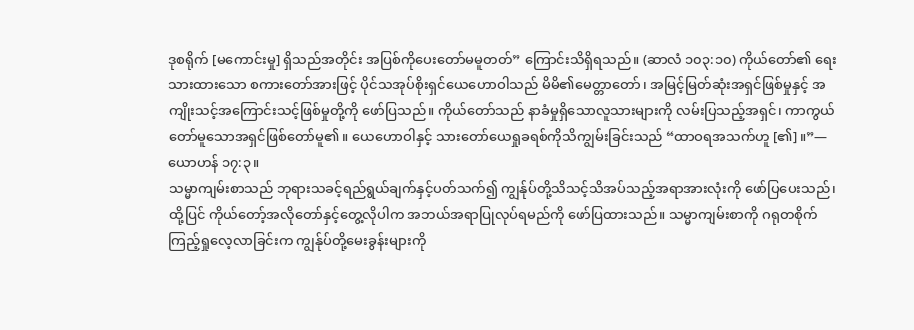ဒုစရိုက် [မကောင်းမှု] ရှိသည်အတိုင်း အပြစ်ကိုပေးတော်မမူတတ်” ကြောင်းသိရှိရသည်။ (ဆာလံ ၁၀၃:၁၀) ကိုယ်တော်၏ ရေးသားထားသော စကားတော်အားဖြင့် ပိုင်သအုပ်စိုးရှင်ယေဟောဝါသည် မိမိ၏မေတ္တာတော်၊ အမြင့်မြတ်ဆုံးအရှင်ဖြစ်မှုနှင့် အကျိုးသင့်အကြောင်းသင့်ဖြစ်မှုတို့ကို ဖော်ပြသည်။ ကိုယ်တော်သည် နာခံမှုရှိသောလူသားများကို လမ်းပြသည့်အရှင်၊ ကာကွယ်တော်မူသောအရှင်ဖြစ်တော်မူ၏။ ယေဟောဝါနှင့် သားတော်ယေရှုခရစ်ကိုသိကျွမ်းခြင်းသည် “ထာဝရအသက်ဟူ [၏]။”—ယောဟန် ၁၇:၃။
သမ္မာကျမ်းစာသည် ဘုရားသခင့်ရည်ရွယ်ချက်နှင့်ပတ်သက်၍ ကျွန်ုပ်တို့သိသင့်သိအပ်သည့်အရာအားလုံးကို ဖော်ပြပေးသည်၊ ထို့ပြင် ကိုယ်တော့်အလိုတော်နှင့်တွေ့လိုပါက အဘယ်အရာပြုလုပ်ရမည်ကို ဖော်ပြထားသည်။ သမ္မာကျမ်းစာကို ဂရုတစိုက်ကြည့်ရှုလေ့လာခြင်းက ကျွန်ုပ်တို့မေးခွန်းများကို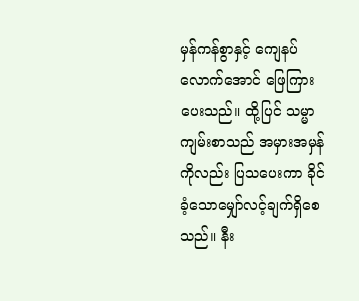မှန်ကန်စွာနှင့် ကျေနပ်လောက်အောင် ဖြေကြားပေးသည်။ ထို့ပြင် သမ္မာကျမ်းစာသည် အမှားအမှန်ကိုလည်း ပြသပေးကာ ခိုင်ခံ့သောမျှော်လင့်ချက်ရှိစေသည်။ နီး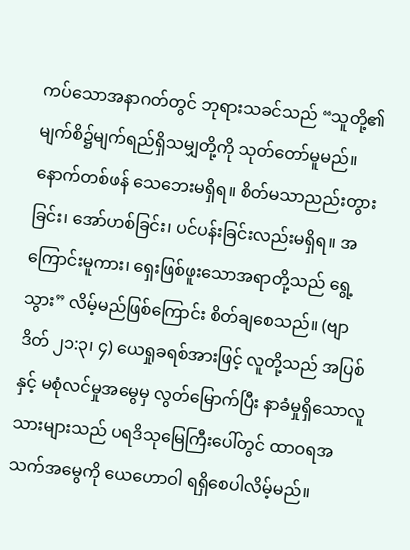ကပ်သောအနာဂတ်တွင် ဘုရားသခင်သည် “သူတို့၏မျက်စိ၌မျက်ရည်ရှိသမျှတို့ကို သုတ်တော်မူမည်။ နောက်တစ်ဖန် သေဘေးမရှိရ။ စိတ်မသာညည်းတွားခြင်း၊ အော်ဟစ်ခြင်း၊ ပင်ပန်းခြင်းလည်းမရှိရ။ အကြောင်းမူကား၊ ရှေးဖြစ်ဖူးသောအရာတို့သည် ရွေ့သွား” လိမ့်မည်ဖြစ်ကြောင်း စိတ်ချစေသည်။ (ဗျာဒိတ် ၂၁:၃၊ ၄) ယေရှုခရစ်အားဖြင့် လူတို့သည် အပြစ်နှင့် မစုံလင်မှုအမွေမှ လွတ်မြောက်ပြီး နာခံမှုရှိသောလူသားများသည် ပရဒိသုမြေကြီးပေါ်တွင် ထာဝရအသက်အမွေကို ယေဟောဝါ ရရှိစေပါလိမ့်မည်။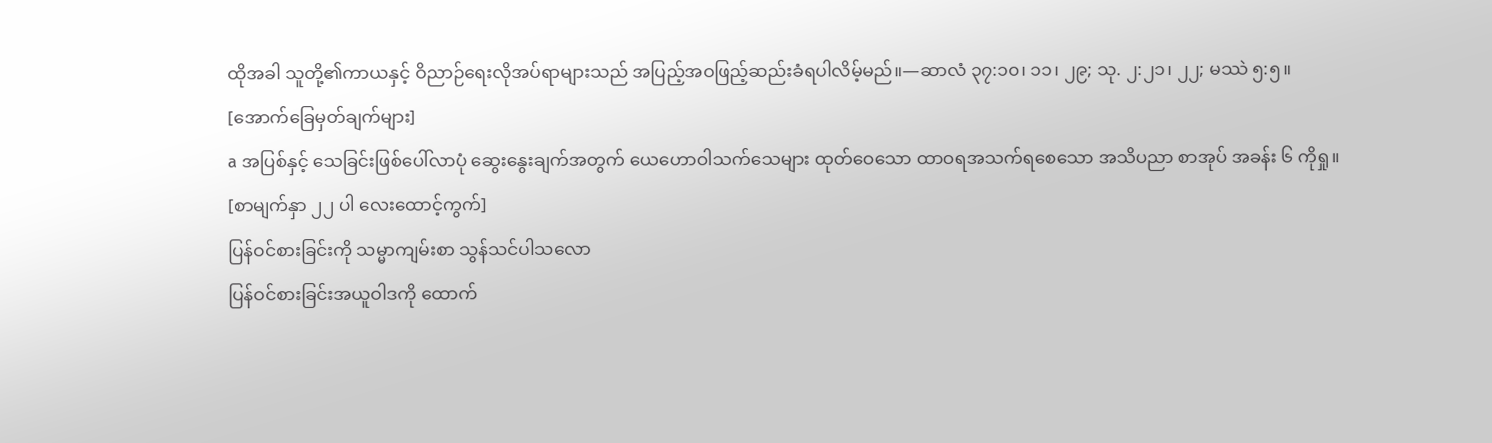ထိုအခါ သူတို့၏ကာယနှင့် ဝိညာဉ်ရေးလိုအပ်ရာများသည် အပြည့်အဝဖြည့်ဆည်းခံရပါလိမ့်မည်။—ဆာလံ ၃၇:၁၀၊ ၁၁၊ ၂၉; သု. ၂:၂၁၊ ၂၂; မဿဲ ၅:၅။
[အောက်ခြေမှတ်ချက်များ]
a အပြစ်နှင့် သေခြင်းဖြစ်ပေါ်လာပုံ ဆွေးနွေးချက်အတွက် ယေဟောဝါသက်သေများ ထုတ်ဝေသော ထာဝရအသက်ရစေသော အသိပညာ စာအုပ် အခန်း ၆ ကိုရှု။
[စာမျက်နှာ ၂၂ ပါ လေးထောင့်ကွက်]
ပြန်ဝင်စားခြင်းကို သမ္မာကျမ်းစာ သွန်သင်ပါသလော
ပြန်ဝင်စားခြင်းအယူဝါဒကို ထောက်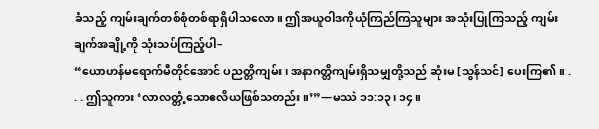ခံသည့် ကျမ်းချက်တစ်စုံတစ်ရာရှိပါသလော။ ဤအယူဝါဒကိုယုံကြည်ကြသူများ အသုံးပြုကြသည့် ကျမ်းချက်အချို့ကို သုံးသပ်ကြည့်ပါ–
“ယောဟန်မရောက်မီတိုင်အောင် ပညတ္တိကျမ်း၊ အနာဂတ္တိကျမ်းရှိသမျှတို့သည် ဆုံးမ [သွန်သင်] ပေးကြ၏။ . . . ဤသူကား ‘လာလတ္တံ့သောဧလိယဖြစ်သတည်း။’”—မဿဲ ၁၁:၁၃၊ ၁၄။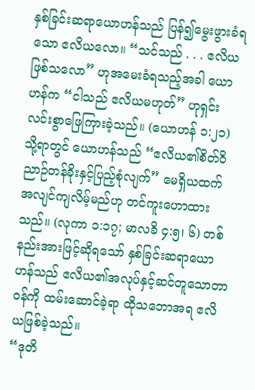နှစ်ခြင်းဆရာယောဟန်သည် ပြန်၍မွေးဖွားခံရသော ဧလိယလော။ “သင်သည် . . . ဧလိယဖြစ်သလော” ဟုအမေးခံရသည့်အခါ ယောဟန်က “ငါသည် ဧလိယမဟုတ်” ဟုရှင်းလင်းစွာဖြေကြားခဲ့သည်။ (ယောဟန် ၁:၂၁) သို့ရာတွင် ယောဟန်သည် “ဧလိယ၏စိတ်ဝိညာဉ်တန်ခိုးနှင့်ပြည့်စုံလျက်” မေရှိယထက် အလျင်ကျလိမ့်မည်ဟု တင်ကူးဟောထားသည်။ (လုကာ ၁:၁၇; မာလခိ ၄:၅၊ ၆) တစ်နည်းအားဖြင့်ဆိုရသော် နှစ်ခြင်းဆရာယောဟန်သည် ဧလိယ၏အလုပ်နှင့်ဆင်တူသောတာဝန်ကို ထမ်းဆောင်ခဲ့ရာ ထိုသဘောအရ ဧလိယဖြစ်ခဲ့သည်။
“ဒုတိ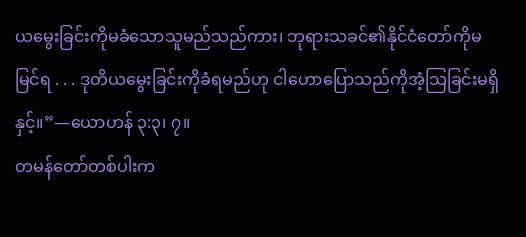ယမွေးခြင်းကိုမခံသောသူမည်သည်ကား၊ ဘုရားသခင်၏နိုင်ငံတော်ကိုမမြင်ရ . . . ဒုတိယမွေးခြင်းကိုခံရမည်ဟု ငါဟောပြောသည်ကိုအံ့သြခြင်းမရှိနှင့်။”—ယောဟန် ၃:၃၊ ၇။
တမန်တော်တစ်ပါးက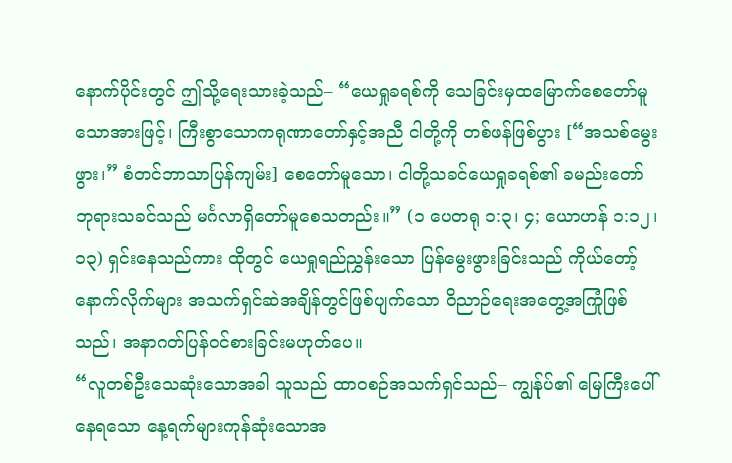နောက်ပိုင်းတွင် ဤသို့ရေးသားခဲ့သည်– “ယေရှုခရစ်ကို သေခြင်းမှထမြောက်စေတော်မူသောအားဖြင့်၊ ကြီးစွာသောကရုဏာတော်နှင့်အညီ ငါတို့ကို တစ်ဖန်ဖြစ်ပွား [“အသစ်မွေးဖွား၊” စံတင်ဘာသာပြန်ကျမ်း] စေတော်မူသော၊ ငါတို့သခင်ယေရှုခရစ်၏ ခမည်းတော်ဘုရားသခင်သည် မင်္ဂလာရှိတော်မူစေသတည်း။” (၁ ပေတရု ၁:၃၊ ၄; ယောဟန် ၁:၁၂၊ ၁၃) ရှင်းနေသည်ကား ထိုတွင် ယေရှုရည်ညွှန်းသော ပြန်မွေးဖွားခြင်းသည် ကိုယ်တော့်နောက်လိုက်များ အသက်ရှင်ဆဲအချိန်တွင်ဖြစ်ပျက်သော ဝိညာဉ်ရေးအတွေ့အကြုံဖြစ်သည်၊ အနာဂတ်ပြန်ဝင်စားခြင်းမဟုတ်ပေ။
“လူတစ်ဦးသေဆုံးသောအခါ သူသည် ထာဝစဉ်အသက်ရှင်သည်– ကျွန်ုပ်၏ မြေကြီးပေါ်နေရသော နေ့ရက်များကုန်ဆုံးသောအ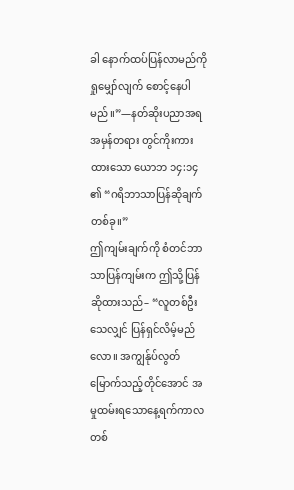ခါ နောက်ထပ်ပြန်လာမည်ကို ရှုမျှော်လျက် စောင့်နေပါမည်။”—နတ်ဆိုးပညာအရ အမှန်တရား တွင်ကိုးကားထားသော ယောဘ ၁၄:၁၄ ၏ “ဂရိဘာသာပြန်ဆိုချက်တစ်ခု။”
ဤကျမ်းချက်ကို စံတင်ဘာသာပြန်ကျမ်းက ဤသို့ပြန်ဆိုထားသည်– “လူတစ်ဦးသေလျှင် ပြန်ရှင်လိမ့်မည်လော။ အကျွန်ုပ်လွတ်မြောက်သည့်တိုင်အောင် အမှုထမ်းရသောနေ့ရက်ကာလတစ်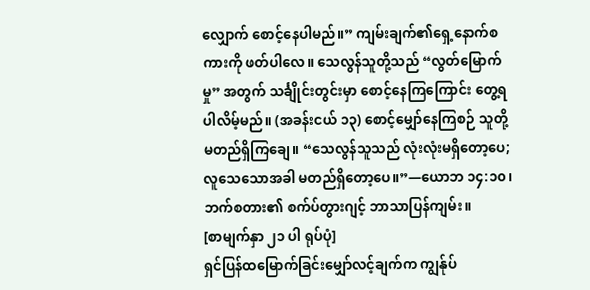လျှောက် စောင့်နေပါမည်။” ကျမ်းချက်၏ရှေ့နောက်စကားကို ဖတ်ပါလေ။ သေလွန်သူတို့သည် “လွတ်မြောက်မှု” အတွက် သင်္ချိုင်းတွင်းမှာ စောင့်နေကြကြောင်း တွေ့ရပါလိမ့်မည်။ (အခန်းငယ် ၁၃) စောင့်မျှော်နေကြစဉ် သူတို့မတည်ရှိကြချေ။ “သေလွန်သူသည် လုံးလုံးမရှိတော့ပေ; လူသေသောအခါ မတည်ရှိတော့ပေ။”—ယောဘ ၁၄:၁၀၊ ဘက်စတား၏ စက်ပ်တွားဂျင့် ဘာသာပြန်ကျမ်း။
[စာမျက်နှာ ၂၁ ပါ ရုပ်ပုံ]
ရှင်ပြန်ထမြောက်ခြင်းမျှော်လင့်ချက်က ကျွန်ုပ်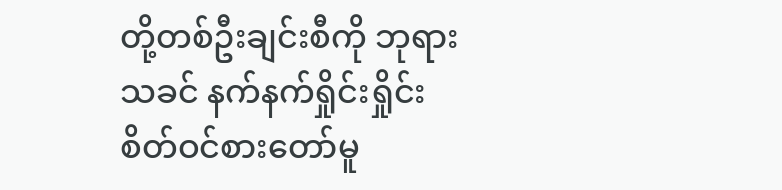တို့တစ်ဦးချင်းစီကို ဘုရားသခင် နက်နက်ရှိုင်းရှိုင်း စိတ်ဝင်စားတော်မူ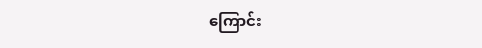ကြောင်း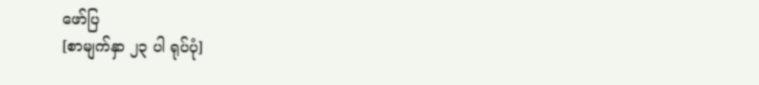ဖော်ပြ
[စာမျက်နှာ ၂၃ ပါ ရုပ်ပုံ]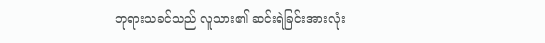ဘုရားသခင်သည် လူသား၏ ဆင်းရဲခြင်းအားလုံး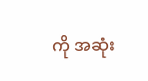ကို အဆုံး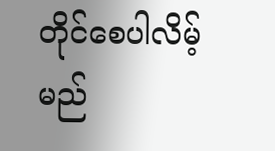တိုင်စေပါလိမ့်မည်